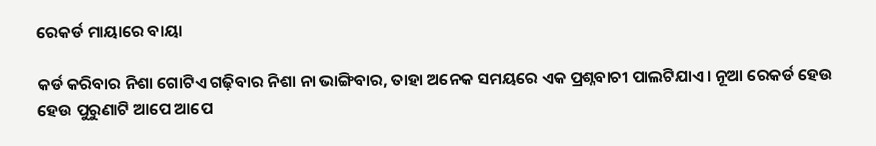ରେକର୍ଡ ମାୟାରେ ବାୟା

କର୍ଡ କରିବାର ନିଶା ଗୋଟିଏ ଗଢ଼ିବାର ନିଶା ନା ଭାଙ୍ଗିବାର, ତାହା ଅନେକ ସମୟରେ ଏକ ପ୍ରଶ୍ନବାଚୀ ପାଲଟିଯାଏ। ନୂଆ ରେକର୍ଡ ହେଉ ହେଉ ପୁରୁଣାଟି ଆପେ ଆପେ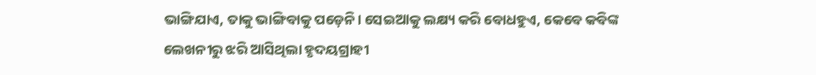ଭାଙ୍ଗିଯାଏ, ତାକୁ ଭାଙ୍ଗିବାକୁ ପଡ଼େନି। ସେଇଆକୁ ଲକ୍ଷ୍ୟ କରି ବୋଧହୁଏ, କେବେ କବିଙ୍କ ଲେଖନୀରୁ ଝରି ଆସିଥିଲା ହୃଦୟଗ୍ରାହୀ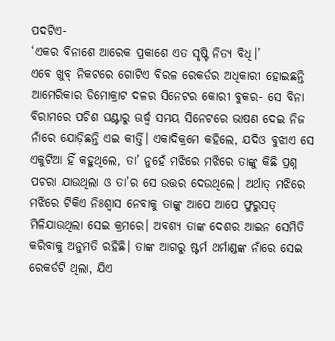ପଦଟିଏ-
‘ଏକର ବିନାଶେ ଆରେକ ପ୍ରକାଶେ ଏତ ସୃଷ୍ଟି ନିତ୍ୟ ବିଧି।’
ଏବେ ଖୁବ୍‌ ନିକଟରେ ଗୋଟିଏ ବିରଳ ରେକର୍ଡର ଅଧିକାରୀ ହୋଇଛନ୍ତି ଆମେରିକାର ଡିମୋକ୍ରାଟ ଦଳର ସିନେଟର କୋରୀ ବୁକର- ସେ ବିନା ବିରାମରେ ପଚିଶ ଘଣ୍ଟାରୁ ଊର୍ଦ୍ଧ୍ୱ ସମୟ ସିନେଟରେ ଭାଷଣ ଦେଇ ନିଜ ନାଁରେ ଯୋଡ଼ିଛନ୍ତି ଏଇ କୀର୍ତ୍ତି। ଏକାଦିକ୍ରମେ କହିଲେ, ଯଦିଓ ବୁଝାଏ ସେ ଏକୁଟିଆ ହିଁ କହୁଥିଲେ, ତା’ ନୁହେଁ ମଝିରେ ମଝିରେ ତାଙ୍କୁ କିଛି ପ୍ରଶ୍ନ ପଚରା ଯାଉଥିଲା ଓ ତା’ର ସେ ଉତ୍ତର ଦେଉଥିଲେ। ଅର୍ଥାତ୍‌ ମଝିରେ ମଝିରେ ଟିକିଏ ନିଃଶ୍ୱାସ ନେବାକୁ ତାଙ୍କୁ ଆପେ ଆପେ ଫୁରୁସତ୍‌ ମିଳିଯାଉଥିଲା ସେଇ କ୍ରମରେ। ଅବଶ୍ୟ ତାଙ୍କ ଦେଶର ଆଇନ ସେମିତି କରିବାକୁ ଅନୁମତି ରହିଛି। ତାଙ୍କ ଆଗରୁ ଷ୍ଟର୍ମ ଥର୍ମାଣ୍ଡଙ୍କ ନାଁରେ ସେଇ ରେକର୍ଡଟି ଥିଲା, ଯିଏ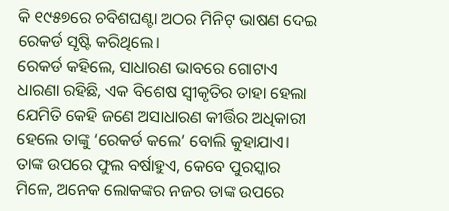କି ୧୯୫୭ରେ ଚବିଶଘଣ୍ଟା ଅଠର ମିନିଟ୍‌ ଭାଷଣ ଦେଇ ରେକର୍ଡ ସୃଷ୍ଟି କରିଥିଲେ।
ରେକର୍ଡ କହିଲେ, ସାଧାରଣ ଭାବରେ ଗୋଟାଏ ଧାରଣା ରହିଛି, ଏକ ବିଶେଷ ସ୍ବୀକୃତିର ତାହା ହେଲା ଯେମିତି କେହି ଜଣେ ଅସାଧାରଣ କୀର୍ତ୍ତିର ଅଧିକାରୀ ହେଲେ ତାଙ୍କୁ ‘ରେକର୍ଡ କଲେ’ ବୋଲି କୁହାଯାଏ। ତାଙ୍କ ଉପରେ ଫୁଲ ବର୍ଷାହୁଏ, କେବେ ପୁରସ୍କାର ମିଳେ, ଅନେକ ଲୋକଙ୍କର ନଜର ତାଙ୍କ ଉପରେ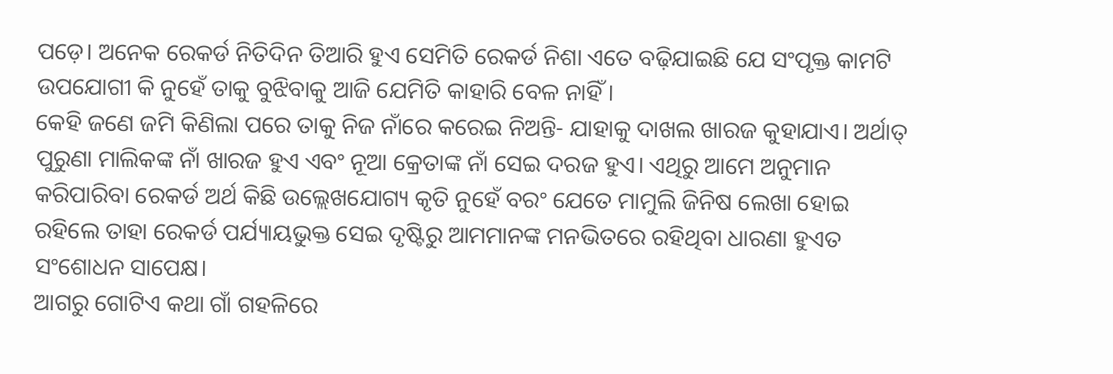ପଡ଼େ। ଅନେକ ରେକର୍ଡ ନିତିଦିନ ତିଆରି ହୁଏ ସେମିତି ରେକର୍ଡ ନିଶା ଏତେ ବଢ଼ିଯାଇଛି ଯେ ସଂପୃକ୍ତ କାମଟି ଉପଯୋଗୀ କି ନୁହେଁ ତାକୁ ବୁଝିବାକୁ ଆଜି ଯେମିତି କାହାରି ବେଳ ନାହିଁ।
କେହି ଜଣେ ଜମି କିଣିଲା ପରେ ତାକୁ ନିଜ ନାଁରେ କରେଇ ନିଅନ୍ତି- ଯାହାକୁ ଦାଖଲ ଖାରଜ କୁହାଯାଏ। ଅର୍ଥାତ୍‌ ପୁରୁଣା ମାଲିକଙ୍କ ନାଁ ଖାରଜ ହୁଏ ଏବଂ ନୂଆ କ୍ରେତାଙ୍କ ନାଁ ସେଇ ଦରଜ ହୁଏ। ଏଥିରୁ ଆମେ ଅନୁମାନ କରିପାରିବା ରେକର୍ଡ ଅର୍ଥ କିଛି ଉଲ୍ଲେଖଯୋଗ୍ୟ କୃତି ନୁହେଁ ବରଂ ଯେତେ ମାମୁଲି ଜିନିଷ ଲେଖା ହୋଇ ରହିଲେ ତାହା ରେକର୍ଡ ପର୍ଯ୍ୟାୟଭୁକ୍ତ ସେଇ ଦୃଷ୍ଟିରୁ ଆମମାନଙ୍କ ମନଭିତରେ ରହିଥିବା ଧାରଣା ହୁଏତ ସଂଶୋଧନ ସାପେକ୍ଷ।
ଆଗରୁ ଗୋଟିଏ କଥା ଗାଁ ଗହଳିରେ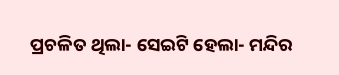ପ୍ରଚଳିତ ଥିଲା- ସେଇଟି ହେଲା- ମନ୍ଦିର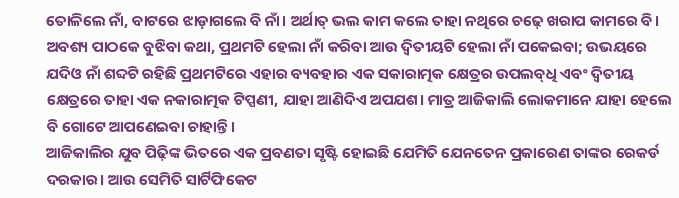ତୋଳିଲେ ନାଁ, ବାଟରେ ଝାଡ଼ାଗଲେ ବି ନାଁ। ଅର୍ଥାତ୍‌ ଭଲ କାମ କଲେ ତାହା ନଥିରେ ଚଢ଼େ ଖରାପ କାମରେ ବି। ଅବଶ୍ୟ ପାଠକେ ବୁଝିବା କଥା, ପ୍ରଥମଟି ହେଲା ନାଁ କରିବା ଆଉ ଦ୍ୱିତୀୟଟି ହେଲା ନାଁ ପକେଇବା; ଉଭୟରେ ଯଦିଓ ନାଁ ଶବ୍ଦଟି ରହିଛି ପ୍ରଥମଟିରେ ଏହାର ବ୍ୟବହାର ଏକ ସକାରାତ୍ମକ କ୍ଷେତ୍ରର ଉପଲବ୍‌ଧି ଏବଂ ଦ୍ୱିତୀୟ କ୍ଷେତ୍ରରେ ତାହା ଏକ ନକାରାତ୍ମକ ଟିପ୍ପଣୀ, ଯାହା ଆଣିଦିଏ ଅପଯଶ। ମାତ୍ର ଆଜିକାଲି ଲୋକମାନେ ଯାହା ହେଲେ ବି ଗୋଟେ ଆପଣେଇବା ଚାହାନ୍ତି।
ଆଜିକାଲିର ଯୁବ ପିଢ଼ିଙ୍କ ଭିତରେ ଏକ ପ୍ରବଣତା ସୃଷ୍ଟି ହୋଇଛି ଯେମିତି ଯେନତେନ ପ୍ରକାରେଣ ତାଙ୍କର ରେକର୍ଡ ଦରକାର। ଆଉ ସେମିତି ସାର୍ଟିଫିକେଟ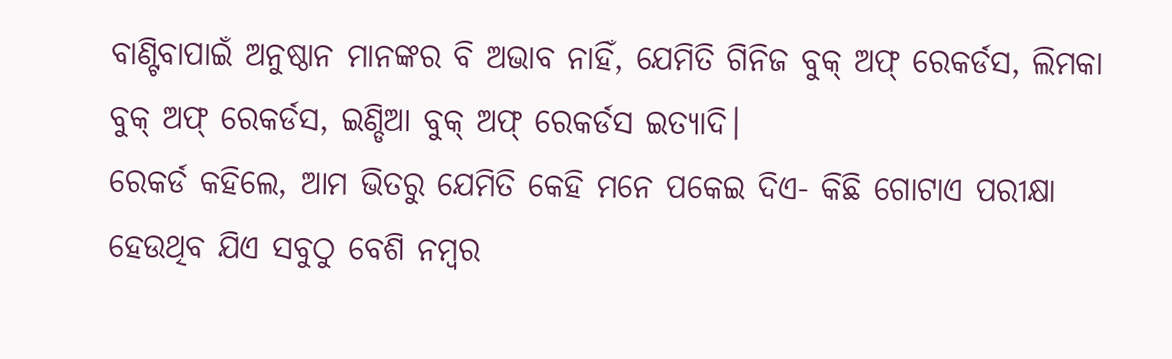ବାଣ୍ଟିବାପାଇଁ ଅନୁଷ୍ଠାନ ମାନଙ୍କର ବି ଅଭାବ ନାହିଁ, ଯେମିତି ଗିନିଜ ବୁକ୍‌ ଅଫ୍‌ ରେକର୍ଡସ, ଲିମକା ବୁକ୍‌ ଅଫ୍‌ ରେକର୍ଡସ, ଇଣ୍ଡିଆ ବୁକ୍‌ ଅଫ୍‌ ରେକର୍ଡସ ଇତ୍ୟାଦି।
ରେକର୍ଡ କହିଲେ, ଆମ ଭିତରୁ ଯେମିତି କେହି ମନେ ପକେଇ ଦିଏ- କିଛି ଗୋଟାଏ ପରୀକ୍ଷା ହେଉଥିବ ଯିଏ ସବୁଠୁ ବେଶି ନମ୍ବର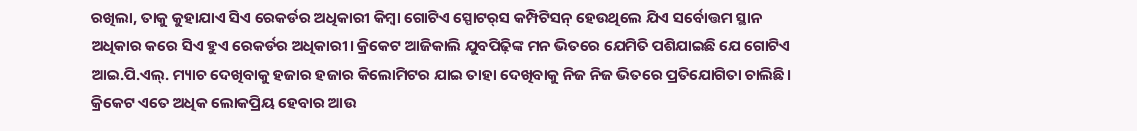ରଖିଲା, ତାକୁ କୁହାଯାଏ ସିଏ ରେକର୍ଡର ଅଧିକାରୀ କିମ୍ବା ଗୋଟିଏ ସ୍ପୋଟର୍‌ସ କମ୍ପିଟିସନ୍‌ ହେଉଥିଲେ ଯିଏ ସର୍ବୋତ୍ତମ ସ୍ଥାନ ଅଧିକାର କରେ ସିଏ ହୁଏ ରେକର୍ଡର ଅଧିକାରୀ। କ୍ରିକେଟ ଆଜିକାଲି ଯୁବପିଢ଼ିଙ୍କ ମନ ଭିତରେ ଯେମିତି ପଶିଯାଇଛି ଯେ ଗୋଟିଏ ଆଇ.ପି.ଏଲ୍‌. ମ୍ୟାଚ ଦେଖିବାକୁ ହଜାର ହଜାର କିଲୋମିଟର ଯାଇ ତାହା ଦେଖିବାକୁ ନିଜ ନିଜ ଭିତରେ ପ୍ରତିଯୋଗିତା ଚାଲିଛି। କ୍ରିକେଟ ଏତେ ଅଧିକ ଲୋକପ୍ରିୟ ହେବାର ଆଉ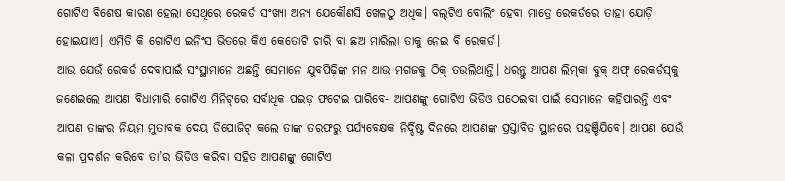ଗୋଟିଏ ବିଶେଷ କାରଣ ହେଲା ସେଥିରେ ରେକର୍ଡ ସଂଖ୍ୟା ଅନ୍ୟ ଯେକୌଣସି ଖେଳଠୁ ଅଧିକ। ବଲ୍‌ଟିଏ ବୋଲିଂ ହେବା ମାତ୍ରେ ରେକର୍ଡରେ ତାହା ଯୋଡ଼ି ହୋଇଯାଏ। ଏମିତି କି ଗୋଟିଏ ଇନିଂସ ଭିତରେ କିଏ କେତୋଟି ଚାରି ବା ଛଅ ମାରିଲା ତାକୁ ନେଇ ବି ରେକର୍ଡ।
ଆଉ ଯେଉଁ ରେକର୍ଡ ଦେବାପାଇଁ ସଂସ୍ଥାମାନେ ଅଛନ୍ତି ସେମାନେ ଯୁବପିଢ଼ିଙ୍କ ମନ ଆଉ ମଗଜକୁ ଠିକ୍‌ ତଉଲିଥାନ୍ତି। ଧରନ୍ତୁ ଆପଣ ଲିମ୍‌କା ବୁକ୍‌ ଅଫ୍‌ ରେକର୍ଡସ୍‌କୁ ଜଣେଇଲେ ଆପଣ ବିଧାମାରି ଗୋଟିଏ ମିନିଟ୍‌ରେ ସର୍ବାଧିକ ପଇଡ଼ ଫଟେଇ ପାରିବେ- ଆପଣଙ୍କୁ ଗୋଟିଏ ଭିଡିଓ ପଠେଇବା ପାଇଁ ସେମାନେ କହିପାରନ୍ତି ଏବଂ ଆପଣ ତାଙ୍କର ନିୟମ ମୁତାବକ ଦେୟ ଡିପୋଜିଟ୍‌ କଲେ ତାଙ୍କ ତରଫରୁ ପର୍ଯ୍ୟବେକ୍ଷକ ନିର୍ଦ୍ଦିଷ୍ଟ ଦିନରେ ଆପଣଙ୍କ ପ୍ରସ୍ତାବିତ ସ୍ଥାନରେ ପହଞ୍ଚିଯିବେ। ଆପଣ ଯେଉଁ କଳା ପ୍ରଦର୍ଶନ କରିବେ ତା’ର ଭିଡିଓ କରିବା ସହିତ ଆପଣଙ୍କୁ ଗୋଟିଏ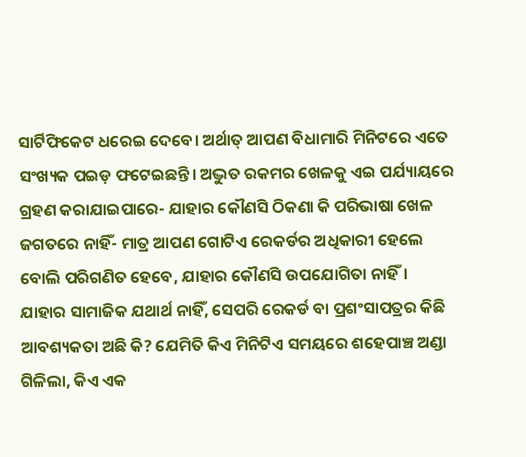ସାର୍ଟିଫିକେଟ ଧରେଇ ଦେବେ। ଅର୍ଥାତ୍‌ ଆପଣ ବିଧାମାରି ମିନିଟରେ ଏତେ ସଂଖ୍ୟକ ପଇଡ଼ ଫଟେଇଛନ୍ତି। ଅଦ୍ଭୁତ ରକମର ଖେଳକୁ ଏଇ ପର୍ଯ୍ୟାୟରେ ଗ୍ରହଣ କରାଯାଇପାରେ- ଯାହାର କୌଣସି ଠିକଣା କି ପରିଭାଷା ଖେଳ ଜଗତରେ ନାହିଁ- ମାତ୍ର ଆପଣ ଗୋଟିଏ ରେକର୍ଡର ଅଧିକାରୀ ହେଲେ ବୋଲି ପରିଗଣିତ ହେବେ, ଯାହାର କୌଣସି ଉପଯୋଗିତା ନାହିଁ। ଯାହାର ସାମାଜିକ ଯଥାର୍ଥ ନାହିଁ, ସେପରି ରେକର୍ଡ ବା ପ୍ରଶଂସାପତ୍ରର କିଛି ଆବଶ୍ୟକତା ଅଛି କି? ଯେମିତି କିଏ ମିନିଟିଏ ସମୟରେ ଶହେପାଞ୍ଚ ଅଣ୍ଡା ଗିଳିଲା, କିଏ ଏକ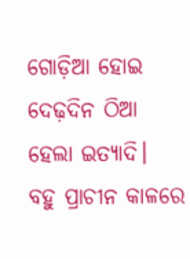ଗୋଡ଼ିଆ ହୋଇ ଦେଢ଼ଦିନ ଠିଆ ହେଲା ଇତ୍ୟାଦି।
ବହୁ ପ୍ରାଚୀନ କାଳରେ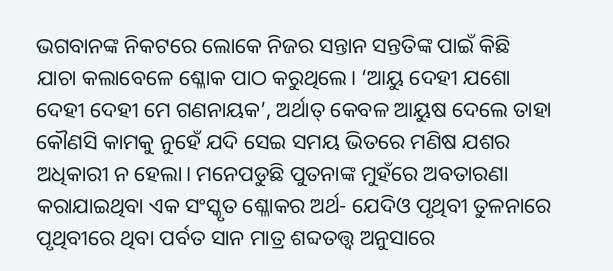ଭଗବାନଙ୍କ ନିକଟରେ ଲୋକେ ନିଜର ସନ୍ତାନ ସନ୍ତତିଙ୍କ ପାଇଁ କିଛି ଯାଚା କଲାବେଳେ ଶ୍ଳୋକ ପାଠ କରୁଥିଲେ। ‘ଆୟୁ ଦେହୀ ଯଶୋ ଦେହୀ ଦେହୀ ମେ ଗଣନାୟକ’, ଅର୍ଥାତ୍‌ କେବଳ ଆୟୁଷ ଦେଲେ ତାହା କୌଣସି କାମକୁ ନୁହେଁ ଯଦି ସେଇ ସମୟ ଭିତରେ ମଣିଷ ଯଶର ଅଧିକାରୀ ନ ହେଲା। ମନେପଡୁଛି ପୁତନାଙ୍କ ମୁହଁରେ ଅବତାରଣା କରାଯାଇଥିବା ଏକ ସଂସ୍କୃତ ଶ୍ଳୋକର ଅର୍ଥ- ଯେଦିଓ ପୃଥିବୀ ତୁଳନାରେ ପୃଥିବୀରେ ଥିବା ପର୍ବତ ସାନ ମାତ୍ର ଶବ୍ଦତତ୍ତ୍ୱ ଅନୁସାରେ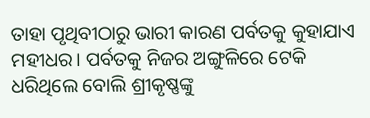ତାହା ପୃଥିବୀଠାରୁ ଭାରୀ କାରଣ ପର୍ବତକୁ କୁହାଯାଏ ମହୀଧର। ପର୍ବତକୁ ନିଜର ଅଙ୍ଗୁଳିରେ ଟେକି ଧରିଥିଲେ ବୋଲି ଶ୍ରୀକୃଷ୍ଣଙ୍କୁ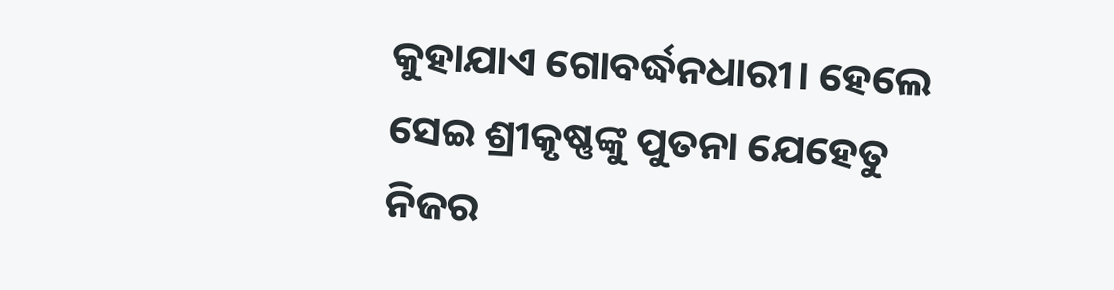କୁହାଯାଏ ଗୋବର୍ଦ୍ଧନଧାରୀ। ହେଲେ ସେଇ ଶ୍ରୀକୃଷ୍ଣଙ୍କୁ ପୁତନା ଯେହେତୁ ନିଜର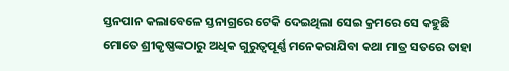ସ୍ତନପାନ କଲାବେଳେ ସ୍ତନାଗ୍ରରେ ଟେକି ଦେଇଥିଲା ସେଇ କ୍ରମରେ ସେ କହୁଛି ମୋତେ ଶ୍ରୀକୃଷ୍ଣଙ୍କଠାରୁ ଅଧିକ ଗୁରୁତ୍ୱପୂର୍ଣ୍ଣ ମନେକରାଯିବା କଥା ମାତ୍ର ସତରେ ତାହା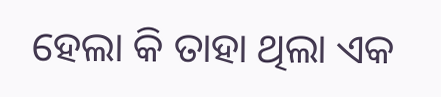ହେଲା କି ତାହା ଥିଲା ଏକ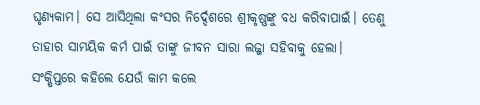ଘୃଣ୍ୟକାମ। ସେ ଆସିଥିଲା କଂସର ନିର୍ଦ୍ଦେଶରେ ଶ୍ରୀକୃଷ୍ଣଙ୍କୁ ବଧ କରିବାପାଇଁ। ତେଣୁ ତାହାର ସାମୟିକ କର୍ମ ପାଇଁ ତାଙ୍କୁ ଜୀବନ ସାରା ଲଜ୍ଜା ସହିବାକୁ ହେଲା। ସଂକ୍ଷିପ୍ତରେ କହିଲେ ଯେଉଁ କାମ କଲେ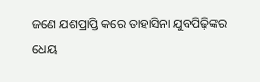ଜଣେ ଯଶପ୍ରାପ୍ତି କରେ ତାହାସିନା ଯୁବପିଢ଼ିଙ୍କର ଧେୟ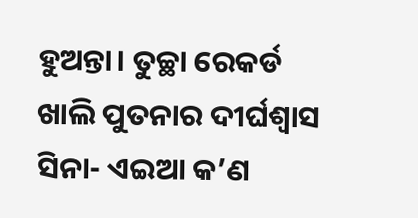ହୁଅନ୍ତା। ତୁଚ୍ଛା ରେକର୍ଡ ଖାଲି ପୁତନାର ଦୀର୍ଘଶ୍ୱାସ ସିନା- ଏଇଆ କ’ଣ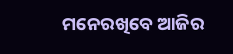ମନେରଖିବେ ଆଜିର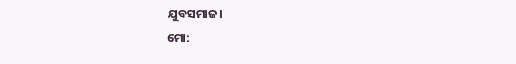ଯୁବସମାଜ।
ମୋ: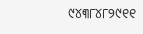୯୪୩୮୪୮୨୯୧୧